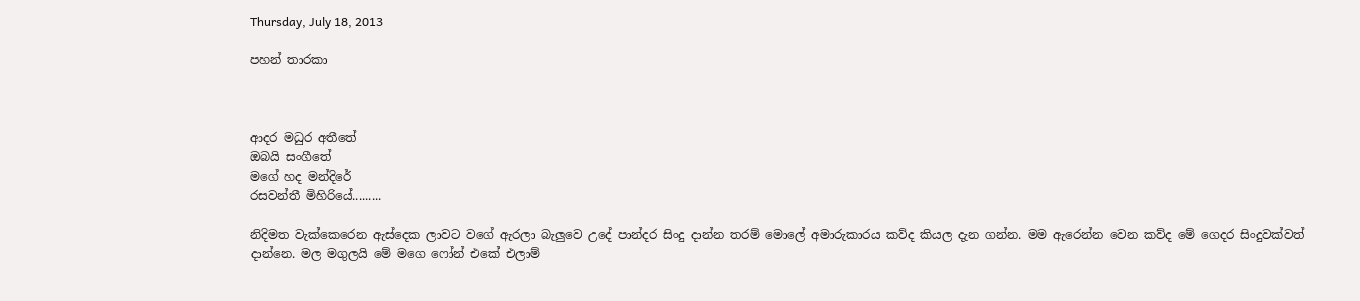Thursday, July 18, 2013

පහන් තාරකා



ආදර මධුර අතීතේ
ඔබයි සංගීතේ
මගේ හද මන්දිරේ
රසවන්තී මිහිරියේ.........

නිදිමත වැක්කෙරෙන ඇස්දෙක ලාවට වගේ ඇරලා බැලුවෙ උදේ පාන්දර සිංදු දාන්න තරම් මොලේ අමාරුකාරය කව්ද කියල දැන ගන්න. මම ඇරෙන්න වෙන කව්ද මේ ගෙදර සිංදුවක්වත් දාන්නෙ. මල මගුලයි මේ මගෙ ෆෝන් එකේ එලාම්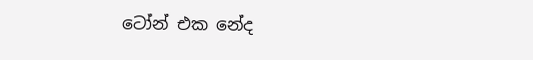ටෝන් එක නේද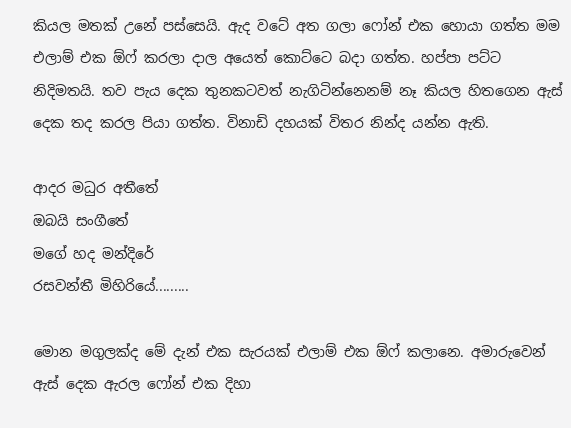කියල මතක් උනේ පස්සෙයි. ඇද වටේ අත ගලා ෆෝන් එක හොයා ගත්ත මම එලාම් එක ඕෆ් කරලා දාල අයෙත් කොට්ටෙ බදා ගත්ත. හප්පා පට්ට නිදිමතයි. තව පැය දෙක තුනකටවත් නැගිටින්නෙනම් නෑ කියල හිතගෙන ඇස් දෙක තද කරල පියා ගත්ත. විනාඩි දහයක් විතර නින්ද යන්න ඇති.

ආදර මධුර අතීතේ
ඔබයි සංගීතේ
මගේ හද මන්දිරේ
රසවන්තී මිහිරියේ.........

මොන මගුලක්ද මේ දැන් එක සැරයක් එලාම් එක ඕෆ් කලානෙ. අමාරුවෙන් ඇස් දෙක ඇරල ෆෝන් එක දිහා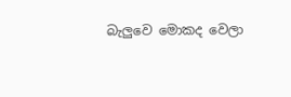බැලුවෙ මොකද වෙලා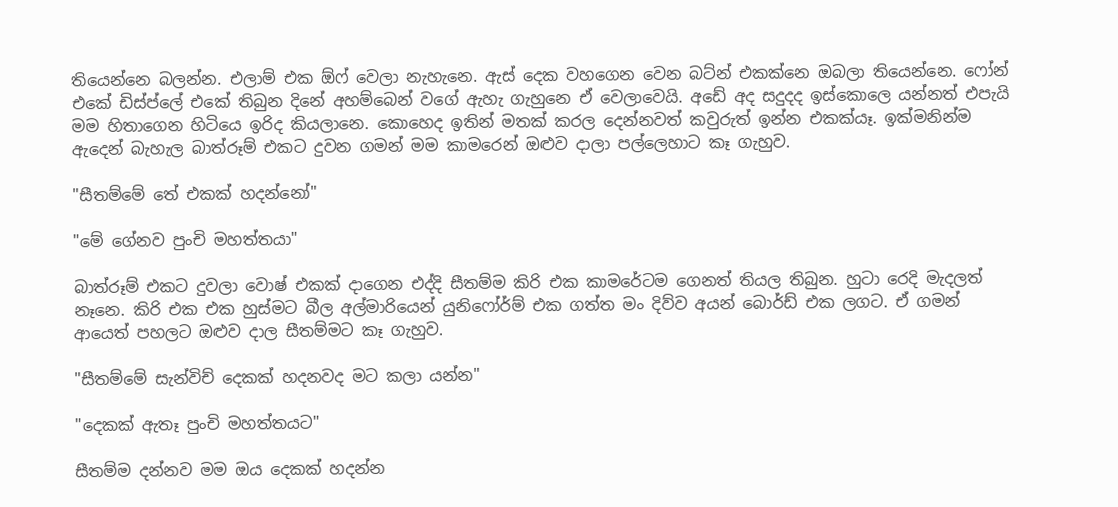තියෙන්නෙ බලන්න. එලාම් එක ඕෆ් වෙලා නැහැනෙ. ඇස් දෙක වහගෙන වෙන බට්න් එකක්නෙ ඔබලා තියෙන්නෙ. ෆෝන් එකේ ඩිස්ප්ලේ එකේ තිබුන දිනේ අහම්බෙන් වගේ ඇහැ ගැහුනෙ ඒ වෙලාවෙයි. අඩේ අද සදුදද ඉස්කොලෙ යන්නත් එපැයි මම හිතාගෙන හිටියෙ ඉරිද කියලානෙ. කොහෙද ඉතින් මතක් කරල දෙන්නවත් කවුරුත් ඉන්න එකක්යෑ. ඉක්මනින්ම ඇදෙන් බැහැල බාත්රූම් එකට දුවන ගමන් මම කාමරෙන් ඔළුව දාලා පල්ලෙහාට කෑ ගැහුව.

"සීතම්මේ තේ එකක් හදන්නෝ"

"මේ ගේනව පුංචි මහත්තයා"

බාත්රූම් එකට දුවලා වොෂ් එකක් දාගෙන එද්දි සීතම්ම කිරි එක කාමරේටම ගෙනත් තියල තිබුන. හුටා රෙදි මැදලත් නෑනෙ. කිරි එක එක හුස්මට බීල අල්මාරියෙන් යුනිෆෝර්ම් එක ගත්ත මං දිව්ව අයන් බොර්ඩ් එක ලගට. ඒ ගමන් ආයෙත් පහලට ඔළුව දාල සීතම්මට කෑ ගැහුව.

"සීතම්මේ සැන්විච් දෙකක් හදනවද මට කලා යන්න"

"දෙකක් ඇතෑ පුංචි මහත්තයට"

සීතම්ම දන්නව මම ඔය දෙකක් හදන්න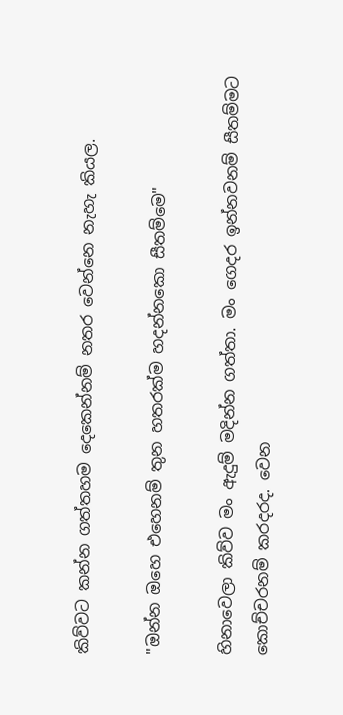කිව්වට කන්න ගත්තහම දෙකෙන්නම් නතර වෙන්නෙ නැහැ කියල.

"ඔන්න ඔහෙ එහෙනම් තුන හතරක්ම හදන්නකො සීතම්මෙ"

හිනාවෙලා කිව්ව මං ඇදුම් මදින්න ගත්තා. මං ගෙදර ඉන්නවනම් සීතම්මට කොච්චරනම් කරදරද. වෙන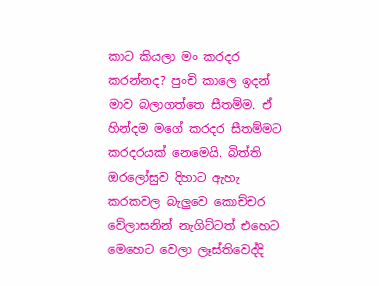කාට කියලා මං කරදර කරන්නද? පුංචි කාලෙ ඉදන් මාව බලාගත්තෙ සීතම්ම. ඒ හින්දම මගේ කරදර සීතම්මට කරදරයක් නෙමෙයි. බිත්ති ඔරලෝසුව දිහාට ඇහැ කරකවල බැලුවෙ කොච්චර වේලාසනින් නැගිට්ටත් එහෙට මෙහෙට වෙලා ලෑස්තිවෙද්දි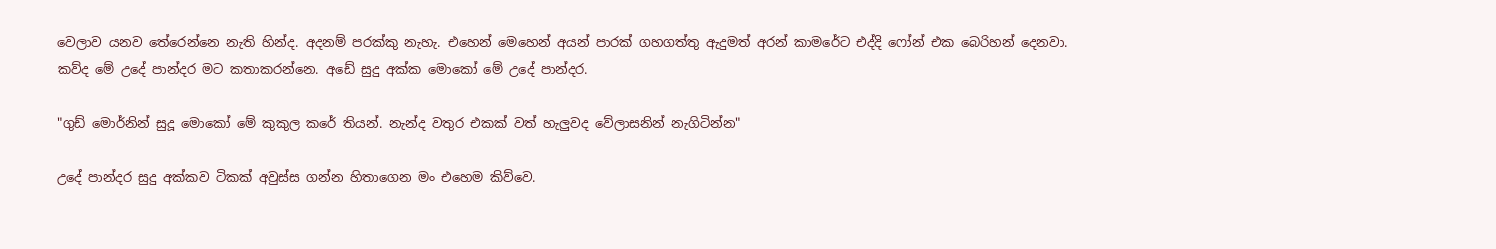වෙලාව යනව තේරෙන්නෙ නැති හින්ද. අදනම් පරක්කු නැහැ. එහෙන් මෙහෙන් අයන් පාරක් ගහගත්තු ඇදුමත් අරන් කාමරේට එද්දි ෆෝන් එක බෙරිහන් දෙනවා. කව්ද මේ උදේ පාන්දර මට කතාකරන්නෙ. අඩේ සුදු අක්ක මොකෝ මේ උදේ පාන්දර.

"ගුඩ් මොර්නින් සුදූ මොකෝ මේ කුකුල කරේ තියන්. නැන්ද වතුර එකක් වත් හැලුවද වේලාසනින් නැගිටින්න"

උදේ පාන්දර සුදු අක්කව ටිකක් අවුස්ස ගන්න හිතාගෙන මං එහෙම කිව්වෙ.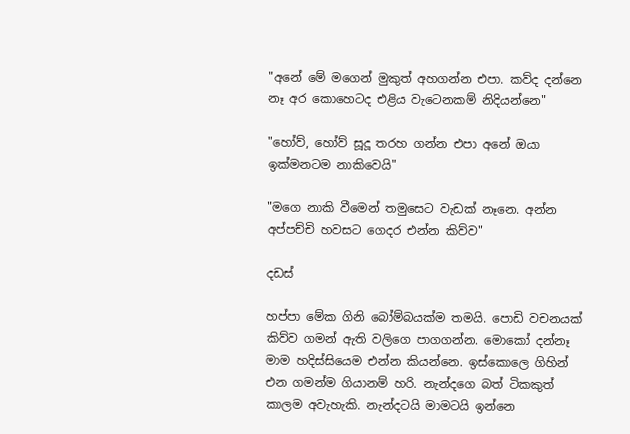"අනේ මේ මගෙන් මුකුත් අහගන්න එපා. කව්ද දන්නෙ නෑ අර කොහෙටද එළිය වැටෙනකම් නිදියන්නෙ"

"හෝව්, හෝව් සූදූ තරහ ගන්න එපා අනේ ඔයා ඉක්මනටම නාකිවෙයි"

"මගෙ නාකි වීමෙන් තමුසෙට වැඩක් නෑනෙ. අන්න අප්පච්චි හවසට ගෙදර එන්න කිව්ව"

දඩස්

හප්පා මේක ගිනි බෝම්බයක්ම තමයි. පොඩි වචනයක් කිව්ව ගමන් ඇති වලිගෙ පාගගන්න. මොකෝ දන්නෑ මාම හදිස්සියෙම එන්න කියන්නෙ. ඉස්කොලෙ ගිහින් එන ගමන්ම ගියානම් හරි. නැන්දගෙ බත් ටිකකුත් කාලම අවැහැකි. නැන්දටයි මාමටයි ඉන්නෙ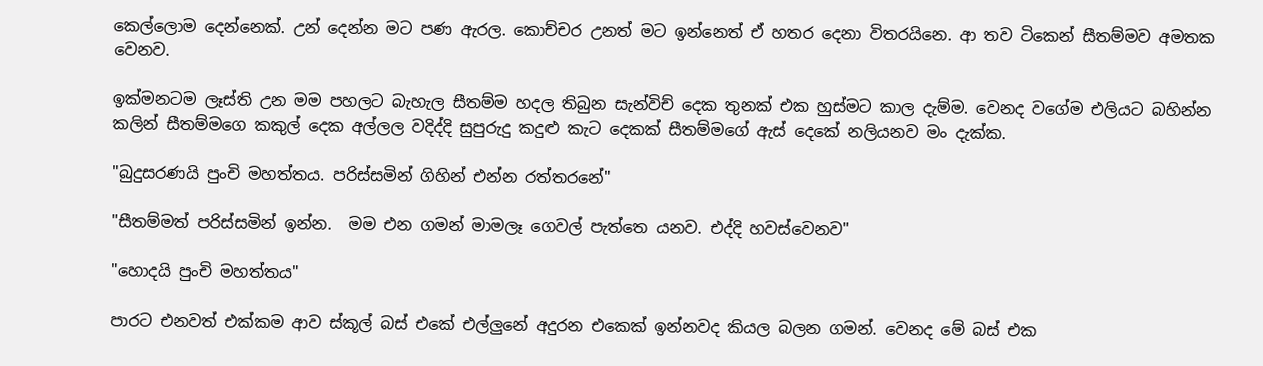කෙල්ලොම දෙන්නෙක්. උන් දෙන්න මට පණ ඇරල. කොච්චර උනත් මට ඉන්නෙත් ඒ හතර දෙනා විතරයිනෙ. ආ තව ටිකෙන් සීතම්මව අමතක වෙනව.

ඉක්මනටම ලෑස්ති උන මම පහලට බැහැල සීතම්ම හදල තිබුන සැන්විච් දෙක තුනක් එක හුස්මට කාල දැම්ම. වෙනද වගේම එලියට බහින්න කලින් සීතම්මගෙ කකුල් දෙක අල්ලල වදිද්දි සුපුරුදු කදුළු කැට දෙකක් සීතම්මගේ ඇස් දෙකේ නලියනව මං දැක්ක.

"බුදුසරණයි පුංචි මහත්තය. පරිස්සමින් ගිහින් එන්න රත්තරනේ"

"සීතම්මත් පරිස්සමින් ඉන්න.  මම එන ගමන් මාමලෑ ගෙවල් පැත්තෙ යනව. එද්දි හවස්වෙනව"

"හොදයි පුංචි මහත්තය"

පාරට එනවත් එක්කම ආව ස්කූල් බස් එකේ එල්ලුනේ අදුරන එකෙක් ඉන්නවද කියල බලන ගමන්. වෙනද මේ බස් එක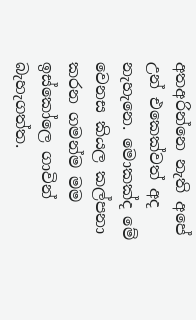අතඅරින්නෙ නැති අපේ උන් එකෙක්වත් අද නැහැනෙ. මොකක්ද මේ වෙනස කියල කල්පනා කරන ගමන්ම මම ඉස්කෝලෙ ගාවින් බැහැගත්ත.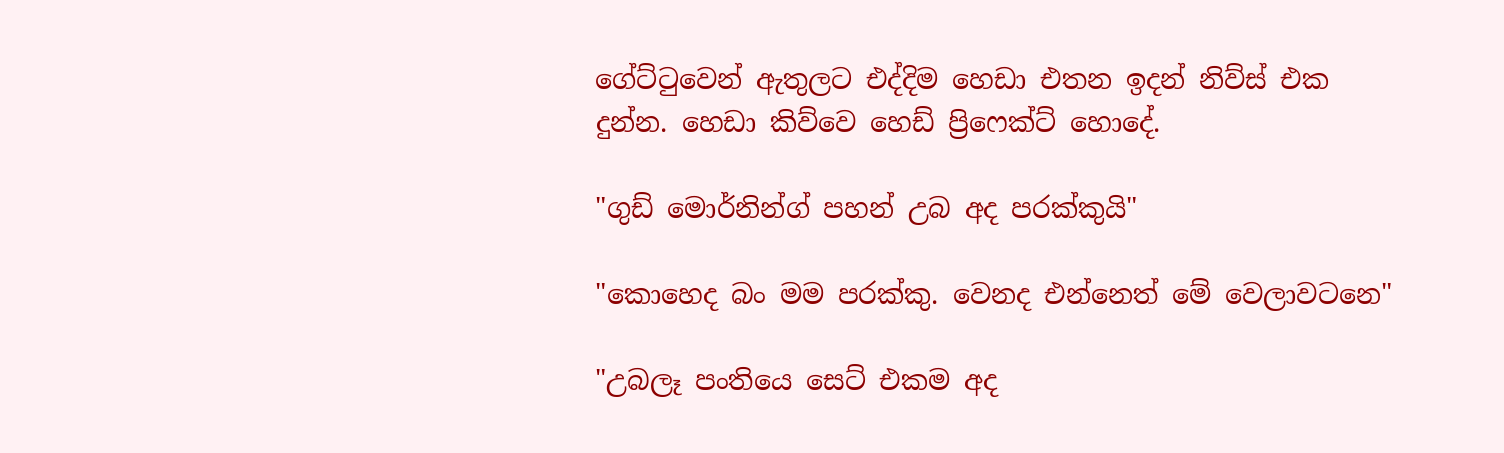ගේට්ටුවෙන් ඇතුලට එද්දිම හෙඩා එතන ඉදන් නිව්ස් එක දුන්න. හෙඩා කිව්වෙ හෙඩ් ප්‍රිෆෙක්ට් හොදේ.

"ගුඩ් මොර්නින්ග් පහන් උබ අද පරක්කුයි"

"කොහෙද බං මම පරක්කු. වෙනද එන්නෙත් මේ වෙලාවටනෙ"

"උබලෑ පංතියෙ සෙට් එකම අද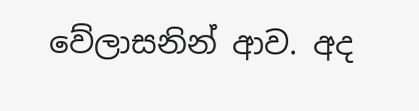වේලාසනින් ආව. අද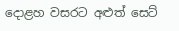දොළහ වසරට අළුත් සෙට්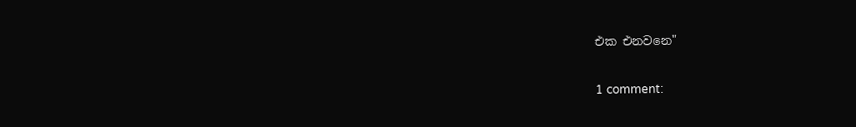එක එනවනෙ"

1 comment: